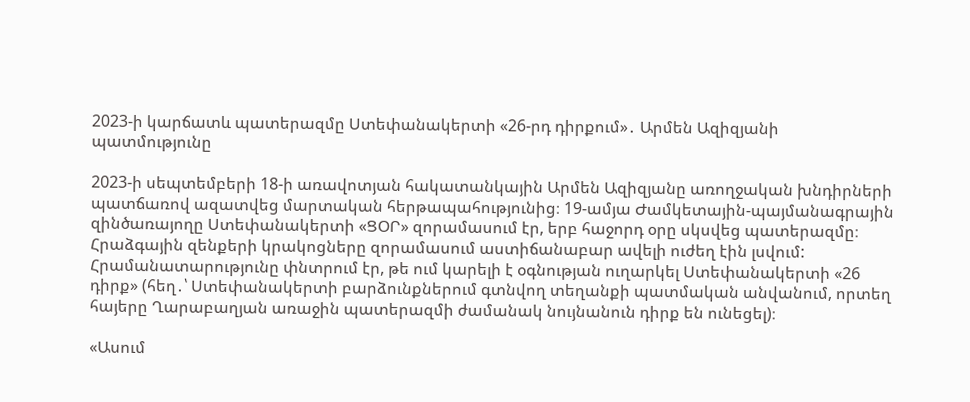2023-ի կարճատև պատերազմը Ստեփանակերտի «26-րդ դիրքում»․ Արմեն Ազիզյանի պատմությունը

2023-ի սեպտեմբերի 18-ի առավոտյան հակատանկային Արմեն Ազիզյանը առողջական խնդիրների պատճառով ազատվեց մարտական հերթապահությունից։ 19-ամյա Ժամկետային-պայմանագրային զինծառայողը Ստեփանակերտի «ՑՕՐ» զորամասում էր, երբ հաջորդ օրը սկսվեց պատերազմը։
Հրաձգային զենքերի կրակոցները զորամասում աստիճանաբար ավելի ուժեղ էին լսվում:
Հրամանատարությունը փնտրում էր, թե ում կարելի է օգնության ուղարկել Ստեփանակերտի «26 դիրք» (հեղ․՝ Ստեփանակերտի բարձունքներում գտնվող տեղանքի պատմական անվանում, որտեղ հայերը Ղարաբաղյան առաջին պատերազմի ժամանակ նույնանուն դիրք են ունեցել)։

«Ասում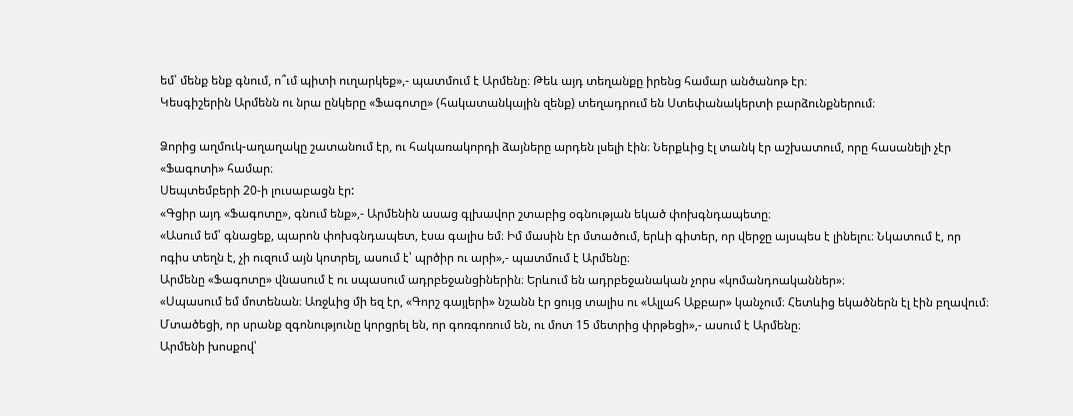եմ՝ մենք ենք գնում, ո՞ւմ պիտի ուղարկեք»,- պատմում է Արմենը։ Թեև այդ տեղանքը իրենց համար անծանոթ էր։
Կեսգիշերին Արմենն ու նրա ընկերը «Ֆագոտը» (հակատանկային զենք) տեղադրում են Ստեփանակերտի բարձունքներում։

Ձորից աղմուկ-աղաղակը շատանում էր, ու հակառակորդի ձայները արդեն լսելի էին։ Ներքևից էլ տանկ էր աշխատում, որը հասանելի չէր «Ֆագոտի» համար։
Սեպտեմբերի 20-ի լուսաբացն էր:
«Գցիր այդ «Ֆագոտը», գնում ենք»,- Արմենին ասաց գլխավոր շտաբից օգնության եկած փոխգնդապետը։
«Ասում եմ՝ գնացեք, պարոն փոխգնդապետ, էսա գալիս եմ։ Իմ մասին էր մտածում, երևի գիտեր, որ վերջը այսպես է լինելու։ Նկատում է, որ ոգիս տեղն է, չի ուզում այն կոտրել, ասում է՝ պրծիր ու արի»,- պատմում է Արմենը։
Արմենը «Ֆագոտը» վնասում է ու սպասում ադրբեջանցիներին։ Երևում են ադրբեջանական չորս «կոմանդոականներ»։
«Սպասում եմ մոտենան։ Առջևից մի եզ էր, «Գորշ գայլերի» նշանն էր ցույց տալիս ու «Ալլահ Աքբար» կանչում։ Հետևից եկածներն էլ էին բղավում։ Մտածեցի, որ սրանք զգոնությունը կորցրել են, որ գոռգոռում են, ու մոտ 15 մետրից փրթեցի»,- ասում է Արմենը։
Արմենի խոսքով՝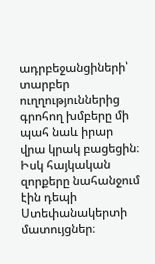ադրբեջանցիների՝ տարբեր ուղղություններից գրոհող խմբերը մի պահ նաև իրար վրա կրակ բացեցին։
Իսկ հայկական զորքերը նահանջում էին դեպի Ստեփանակերտի մատույցներ։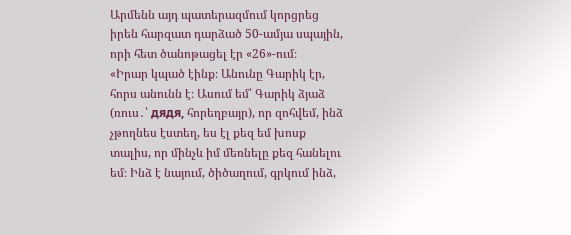Արմենն այդ պատերազմում կորցրեց իրեն հարզատ դարձած 50-ամյա սպային, որի հետ ծանոթացել էր «26»-ում։
«Իրար կպած էինք։ Անունը Գարիկ էր, հորս անունն է։ Ասում եմ՝ Գարիկ ձյաձ (ռուս․՝ дядя, հորեղբայր), որ զոհվեմ, ինձ չթողնես էստեղ, ես էլ քեզ եմ խոսք տալիս, որ մինչև իմ մեռնելը քեզ հանելու եմ։ Ինձ է նայում, ծիծաղում, գրկում ինձ,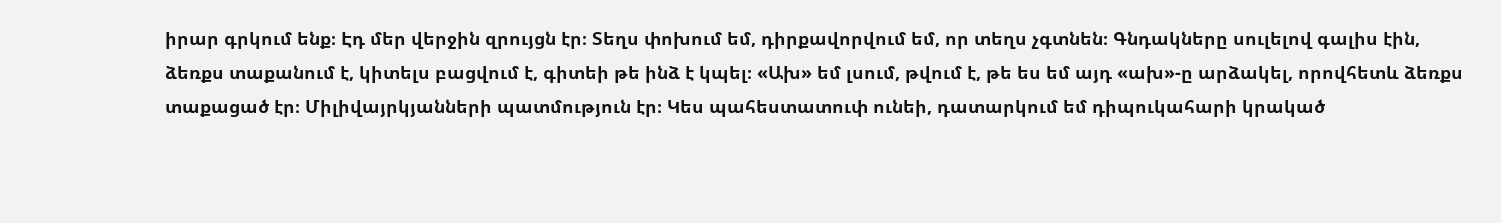իրար գրկում ենք։ Էդ մեր վերջին զրույցն էր։ Տեղս փոխում եմ, դիրքավորվում եմ, որ տեղս չգտնեն։ Գնդակները սուլելով գալիս էին, ձեռքս տաքանում է, կիտելս բացվում է, գիտեի թե ինձ է կպել։ «Ախ» եմ լսում, թվում է, թե ես եմ այդ «ախ»-ը արձակել, որովհետև ձեռքս տաքացած էր։ Միլիվայրկյանների պատմություն էր։ Կես պահեստատուփ ունեի, դատարկում եմ դիպուկահարի կրակած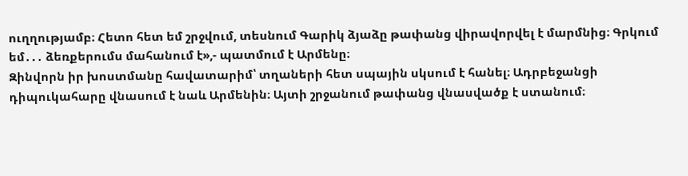ուղղությամբ։ Հետո հետ եմ շրջվում, տեսնում Գարիկ ձյաձը թափանց վիրավորվել է մարմնից։ Գրկում եմ․․․ ձեռքերումս մահանում է»,- պատմում է Արմենը։
Զինվորն իր խոստմանը հավատարիմ՝ տղաների հետ սպային սկսում է հանել։ Ադրբեջանցի դիպուկահարը վնասում է նաև Արմենին։ Այտի շրջանում թափանց վնասվածք է ստանում։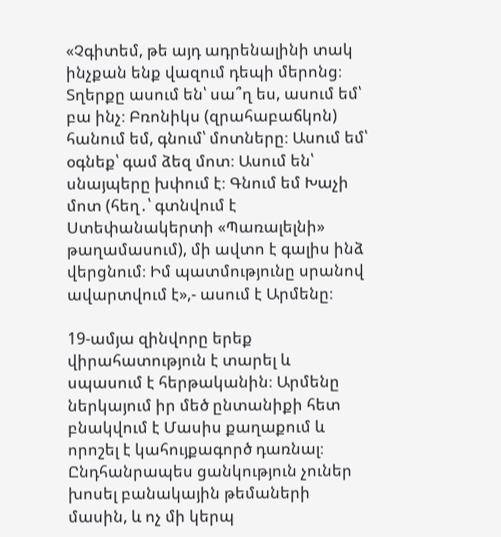«Չգիտեմ, թե այդ ադրենալինի տակ ինչքան ենք վազում դեպի մերոնց։ Տղերքը ասում են՝ սա՞ղ ես, ասում եմ՝ բա ինչ։ Բռոնիկս (զրահաբաճկոն) հանում եմ, գնում՝ մոտները։ Ասում եմ՝ օգնեք՝ գամ ձեզ մոտ։ Ասում են՝ սնայպերը խփում է։ Գնում եմ Խաչի մոտ (հեղ․՝ գտնվում է Ստեփանակերտի «Պառալելնի» թաղամասում), մի ավտո է գալիս ինձ վերցնում։ Իմ պատմությունը սրանով ավարտվում է»,- ասում է Արմենը։

19-ամյա զինվորը երեք վիրահատություն է տարել և սպասում է հերթականին։ Արմենը ներկայում իր մեծ ընտանիքի հետ բնակվում է Մասիս քաղաքում և որոշել է կահույքագործ դառնալ։ Ընդհանրապես ցանկություն չուներ խոսել բանակային թեմաների մասին, և ոչ մի կերպ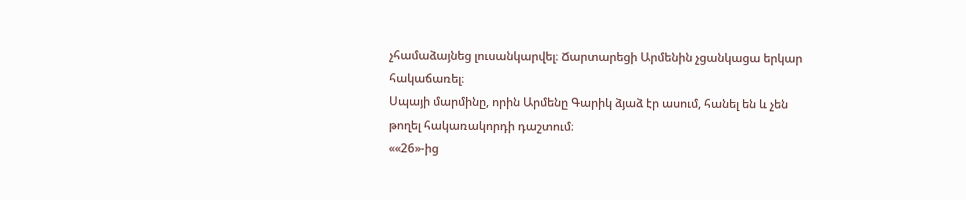չհամաձայնեց լուսանկարվել։ Ճարտարեցի Արմենին չցանկացա երկար հակաճառել։
Սպայի մարմինը, որին Արմենը Գարիկ ձյաձ էր ասում, հանել են և չեն թողել հակառակորդի դաշտում։
««26»-ից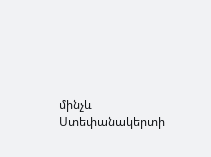մինչև Ստեփանակերտի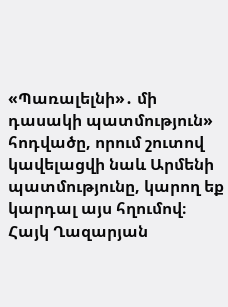«Պառալելնի»․ մի դասակի պատմություն» հոդվածը, որում շուտով կավելացվի նաև Արմենի պատմությունը, կարող եք կարդալ այս հղումով։
Հայկ Ղազարյան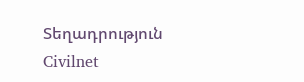Տեղադրություն
Civilnet